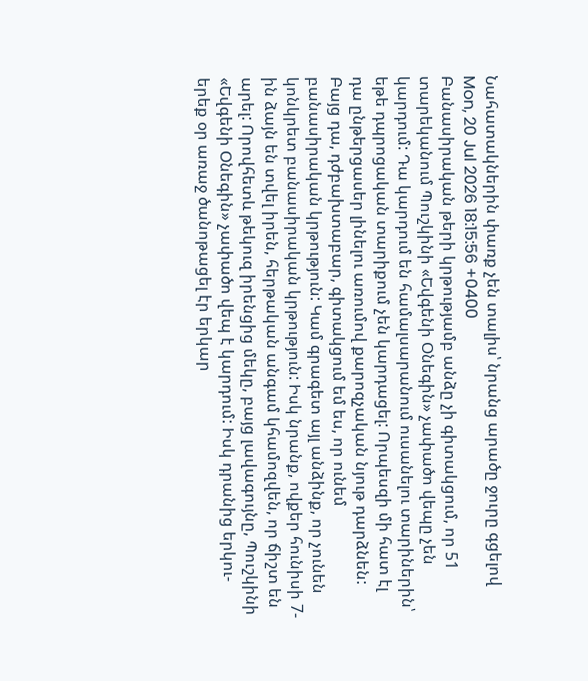Նահատակներին փառք չեն տալիս՝ նրանց արածը ջուրը գցելով
Mon, 20 Jul 2026 18:15:56 +0400
Բանասիրական թերի կրթությամբ անձը չի գիտակցում, որ 51 տարեկանում Պուշկինի «Եվգենի Օնեգին» չափածո վեպը չեն կարդում: Դա կարդում են համալսարանում ուսանելու տարիներին՝ եթե դպրոցական տարիքում չեն կարդացել: Որպեսզի մի հատ էլ դա ընթերցասեր լինելու առումով քարոզչական նյութ դարձնեն: Բայց դա, դժբախտաբար, գիտակցում եմ ես, որ ունեմ բանասիրական կրթություն: Կամ գրագետ այլ անձինք, որ չունեն կոնկրետ բանասիրական կրթություն: Իսկ նրանք, ովքեր հունիսի 7-ին ձայն են տվել իրեն, հերթական անգամ կհամոզվեն, որ ճիշտ են արել: Որովհետև թեկուզ իրենցից մեկը, բայց լավագույնը, Պուշկինի «Եվգենի Օնեգին» չափածո վեպ է կարդում: Իսկ դրանից երկու-երեք օր առաջ ծանոթացել էր երկար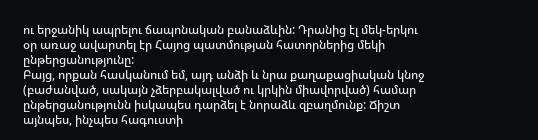ու երջանիկ ապրելու ճապոնական բանաձևին: Դրանից էլ մեկ-երկու օր առաջ ավարտել էր Հայոց պատմության հատորներից մեկի ընթերցանությունը:
Բայց, որքան հասկանում եմ, այդ անձի և նրա քաղաքացիական կնոջ (բաժանված, սակայն չձերբակալված ու կրկին միավորված) համար ընթերցանությունն իսկապես դարձել է նորաձև զբաղմունք: Ճիշտ այնպես, ինչպես հագուստի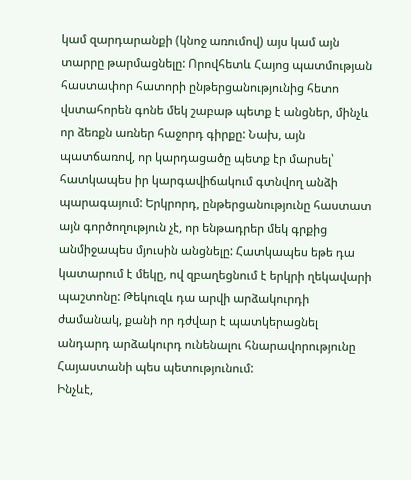կամ զարդարանքի (կնոջ առումով) այս կամ այն տարրը թարմացնելը: Որովհետև Հայոց պատմության հաստափոր հատորի ընթերցանությունից հետո վստահորեն գոնե մեկ շաբաթ պետք է անցներ, մինչև որ ձեռքն առներ հաջորդ գիրքը: Նախ, այն պատճառով, որ կարդացածը պետք էր մարսել՝ հատկապես իր կարգավիճակում գտնվող անձի պարագայում: Երկրորդ, ընթերցանությունը հաստատ այն գործողություն չէ, որ ենթադրեր մեկ գրքից անմիջապես մյուսին անցնելը: Հատկապես եթե դա կատարում է մեկը, ով զբաղեցնում է երկրի ղեկավարի պաշտոնը: Թեկուզև դա արվի արձակուրդի ժամանակ, քանի որ դժվար է պատկերացնել անդարդ արձակուրդ ունենալու հնարավորությունը Հայաստանի պես պետությունում:
Ինչևէ,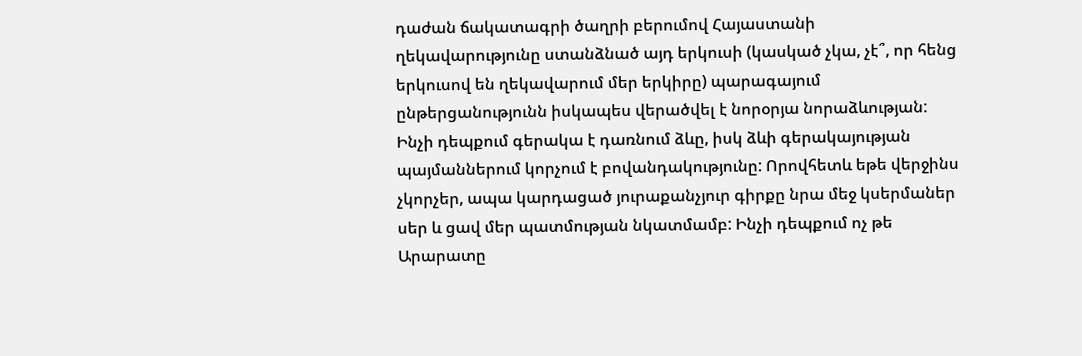դաժան ճակատագրի ծաղրի բերումով Հայաստանի ղեկավարությունը ստանձնած այդ երկուսի (կասկած չկա, չէ՞, որ հենց երկուսով են ղեկավարում մեր երկիրը) պարագայում ընթերցանությունն իսկապես վերածվել է նորօրյա նորաձևության: Ինչի դեպքում գերակա է դառնում ձևը, իսկ ձևի գերակայության պայմաններում կորչում է բովանդակությունը: Որովհետև եթե վերջինս չկորչեր, ապա կարդացած յուրաքանչյուր գիրքը նրա մեջ կսերմաներ սեր և ցավ մեր պատմության նկատմամբ: Ինչի դեպքում ոչ թե Արարատը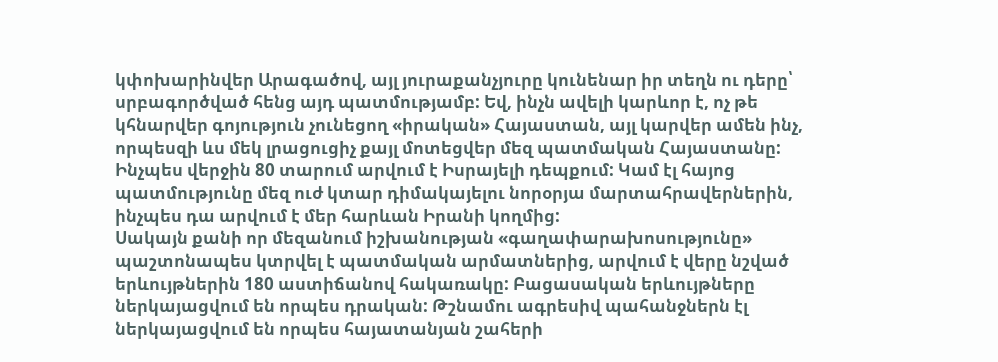կփոխարինվեր Արագածով, այլ յուրաքանչյուրը կունենար իր տեղն ու դերը՝ սրբագործված հենց այդ պատմությամբ: Եվ, ինչն ավելի կարևոր է, ոչ թե կհնարվեր գոյություն չունեցող «իրական» Հայաստան, այլ կարվեր ամեն ինչ, որպեսզի ևս մեկ լրացուցիչ քայլ մոտեցվեր մեզ պատմական Հայաստանը: Ինչպես վերջին 80 տարում արվում է Իսրայելի դեպքում: Կամ էլ հայոց պատմությունը մեզ ուժ կտար դիմակայելու նորօրյա մարտահրավերներին, ինչպես դա արվում է մեր հարևան Իրանի կողմից:
Սակայն քանի որ մեզանում իշխանության «գաղափարախոսությունը» պաշտոնապես կտրվել է պատմական արմատներից, արվում է վերը նշված երևույթներին 180 աստիճանով հակառակը: Բացասական երևույթները ներկայացվում են որպես դրական: Թշնամու ագրեսիվ պահանջներն էլ ներկայացվում են որպես հայատանյան շահերի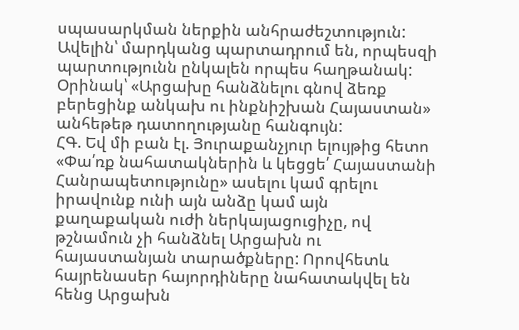սպասարկման ներքին անհրաժեշտություն: Ավելին՝ մարդկանց պարտադրում են, որպեսզի պարտությունն ընկալեն որպես հաղթանակ: Օրինակ՝ «Արցախը հանձնելու գնով ձեռք բերեցինք անկախ ու ինքնիշխան Հայաստան» անհեթեթ դատողությանը հանգույն:
ՀԳ. Եվ մի բան էլ. Յուրաքանչյուր ելույթից հետո «Փա՛ռք նահատակներին և կեցցե՛ Հայաստանի Հանրապետությունը» ասելու կամ գրելու իրավունք ունի այն անձը կամ այն քաղաքական ուժի ներկայացուցիչը, ով թշնամուն չի հանձնել Արցախն ու հայաստանյան տարածքները: Որովհետև հայրենասեր հայորդիները նահատակվել են հենց Արցախն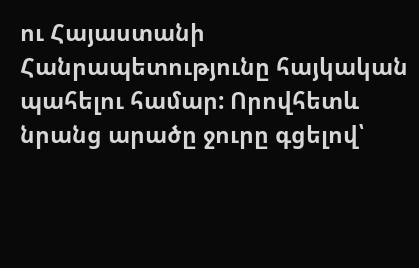ու Հայաստանի Հանրապետությունը հայկական պահելու համար: Որովհետև նրանց արածը ջուրը գցելով՝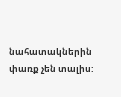նահատակներին փառք չեն տալիս: